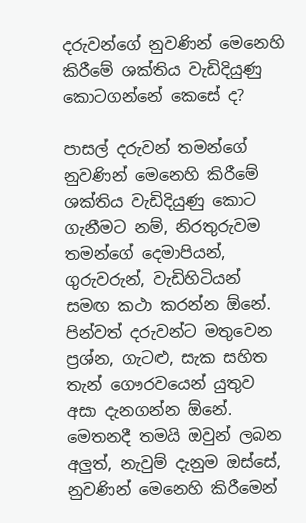දරුවන්ගේ නුවණින් මෙනෙහි කිරීමේ ශක්තිය වැඩිදියුණු කොටගන්නේ කෙසේ ද?

පාසල් දරුවන් තමන්ගේ නුවණින් මෙනෙහි කිරීමේ ශක්තිය වැඩිදියුණු කොට ගැනීමට නම්, නිරතුරුවම තමන්ගේ දෙමාපියන්, ගුරුවරුන්, වැඩිහිටියන් සමඟ කථා කරන්න ඕනේ. පින්වත් දරුවන්ට මතුවෙන ප්‍රශ්න, ගැටළු, සැක සහිත තැන් ගෞරවයෙන් යුතුව අසා දැනගන්න ඕනේ. මෙතනදී තමයි ඔවුන් ලබන අලුත්, නැවුම් දැනුම ඔස්සේ, නුවණින් මෙනෙහි කිරීමෙන්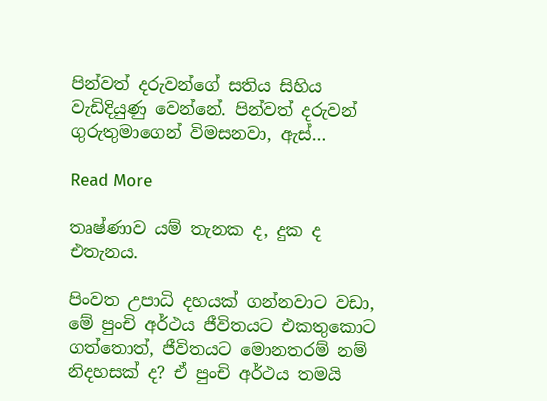පින්වත් දරුවන්ගේ සතිය සිහිය වැඩිදියුණු වෙන්නේ. පින්වත් දරුවන් ගුරුතුමාගෙන් විමසනවා, ඇස්…

Read More

තෘෂ්ණාව යම් තැනක ද, දුක ද එතැනය.

පිංවත උපාධි දහයක් ගන්නවාට වඩා, මේ පුංචි අර්ථය ජීවිතයට එකතුකොට ගත්තොත්, ජීවිතයට මොනතරම් නම් නිදහසක් ද? ඒ පුංචි අර්ථය තමයි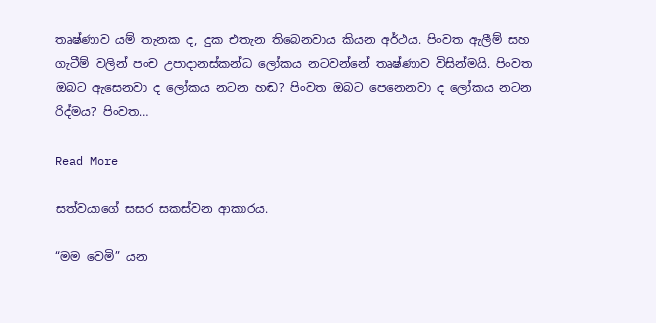තෘෂ්ණාව යම් තැනක ද, දුක එතැන තිබෙනවාය කියන අර්ථය. පිංවත ඇලීම් සහ ගැටීම් වලින් පංච උපාදානස්කන්ධ ලෝකය නටවන්නේ තෘෂ්ණාව විසින්මයි. පිංවත ඔබට ඇසෙනවා ද ලෝකය නටන හඬ? පිංවත ඔබට පෙනෙනවා ද ලෝකය නටන රිද්මය? පිංවත…

Read More

සත්වයාගේ සසර සකස්වන ආකාරය.

“මම වෙමි” යන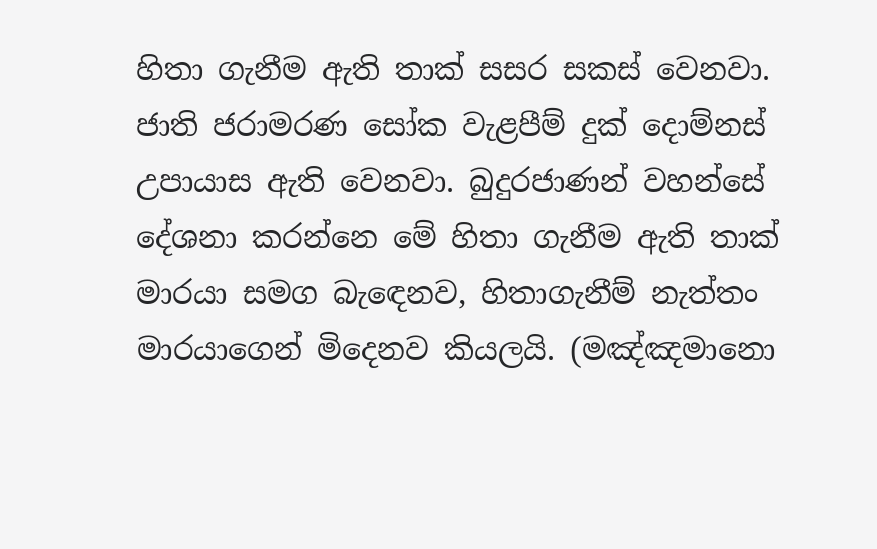හිතා ගැනීම ඇති තාක් සසර සකස් වෙනවා. ජාති ජරාමරණ සෝක වැළපීම් දුක් දොම්නස් උපායාස ඇති වෙනවා. බුදුරජාණන් වහන්සේ දේශනා කරන්නෙ මේ හිතා ගැනීම ඇති තාක් මාරයා සමග බැඳෙනව, හිතාගැනීම් නැත්තං මාරයාගෙන් මිදෙනව කියලයි. (මඤ්ඤමානො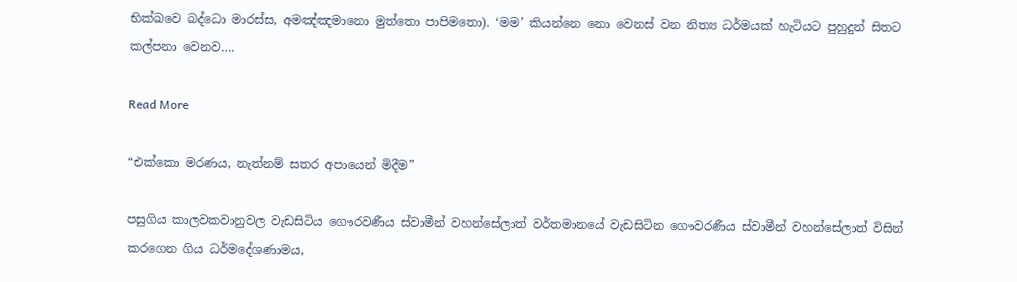භික්ඛවෙ බද්ධො මාරස්ස, අමඤ්ඤමානො මුත්තො පාපිමතො). ‘මම’ කියන්නෙ නො වෙනස් වන නිත්‍ය ධර්මයක් හැටියට පුහුදුන් සිතට කල්පනා වෙනව….

Read More

“එක්කො මරණය, නැත්නම් සතර අපායෙන් මිදීම”

පසුගිය කාලවකවානුවල වැඩසිටිය ගෞරවණීය ස්‌වාමීන් වහන්සේලාත් වර්තමානයේ වැඩසිටින ගෞවරණීය ස්‌වාමීන් වහන්සේලාත් විසින් කරගෙන ගිය ධර්මදේශණාමය,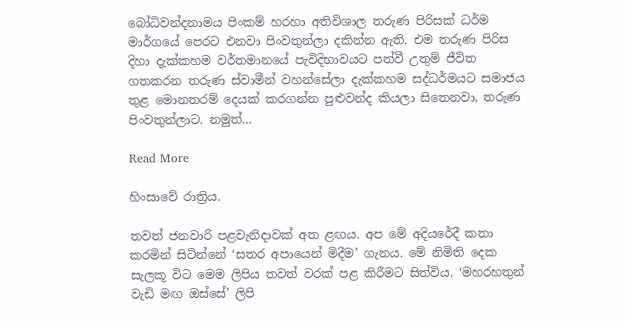බෝධිවන්දනාමය පිංකම් හරහා අතිවිශාල තරුණ පිරිසක්‌ ධර්ම මාර්ගයේ පෙරට එනවා පිංවතුන්ලා දකින්න ඇති. එම තරුණ පිරිස දිහා දැක්‌කහම වර්තමානයේ පැවිදිභාවයට පත්වී උතුම් ජීවිත ගතකරන තරුණ ස්‌වාමීන් වහන්සේලා දැක්‌කහම සද්ධර්මයට සමාජය තුළ මොනතරම් දෙයක්‌ කරගන්න පුළුවන්ද කියලා සිතෙනවා, තරුණ පිංවතුන්ලාට. නමුත්…

Read More

හිංසාවේ රාත්‍රිය.

තවත් ජනවාරි පළවැනිදාවක්‌ අත ළඟය. අප මේ අදියරේදී කතා කරමින් සිටින්නේ ‘සතර අපායෙන් මිදීම’ ගැනය. මේ නිමිති දෙක සැලකූ විට මෙම ලිපිය තවත් වරක්‌ පළ කිරීමට සිත්විය. ‘මහරහතුන් වැඩි මඟ ඔස්‌සේ’ ලිපි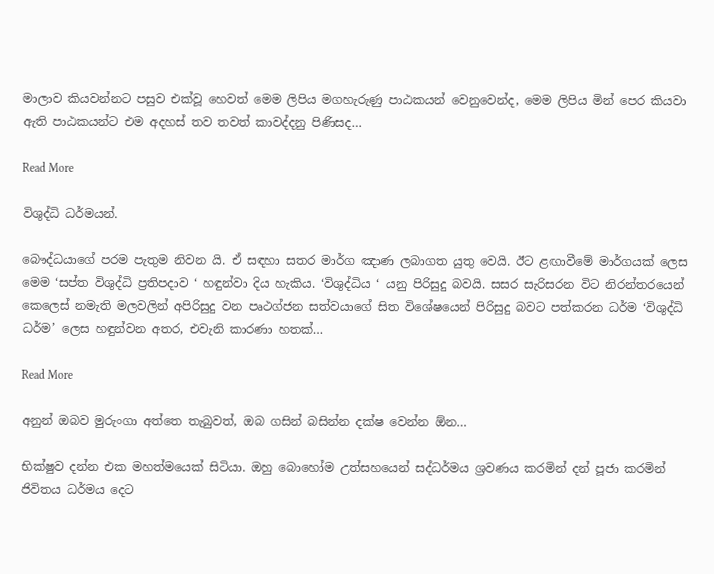මාලාව කියවන්නට පසුව එක්‌වූ හෙවත් මෙම ලිපිය මගහැරුණු පාඨකයන් වෙනුවෙන්ද, මෙම ලිපිය මින් පෙර කියවා ඇති පාඨකයන්ට එම අදහස්‌ තව තවත් කාවද්දනු පිණිසද…

Read More

විශුද්ධි ධර්මයන්.

බෞද්ධයාගේ පරම පැතුම නිවන යි. ඒ සඳහා සතර මාර්ග ඤාණ ලබාගත යුතු වෙයි. ඊට ළඟාවීමේ මාර්ගයක් ලෙස මෙම ‘සප්ත විශුද්ධි ප්‍රතිපදාව ‘ හඳුන්වා දිය හැකිය. ‘විශුද්ධිය ‘ යනු පිරිසුදු බවයි. සසර සැරිසරන විට නිරන්තරයෙන් කෙලෙස් නමැති මලවලින් අපිරිසුදු වන පෘථග්ජන සත්වයාගේ සිත විශේෂයෙන් පිරිසුදු බවට පත්කරන ධර්ම ‘විශුද්ධි ධර්ම’ ලෙස හඳුන්වන අතර, එවැනි කාරණා හතක්…

Read More

අනුන් ඔබව මුරුංගා අත්තෙ තැබුවත්, ඔබ ගසින් බසින්න දක්ෂ වෙන්න ඕන…

භික්ෂුව දන්න එක මහත්මයෙක් සිටියා. ඔහු බොහෝම උත්සහයෙන් සද්ධර්මය ශ්‍රවණය කරමින් දන් පූජා කරමින් ජිවිතය ධර්මය දෙට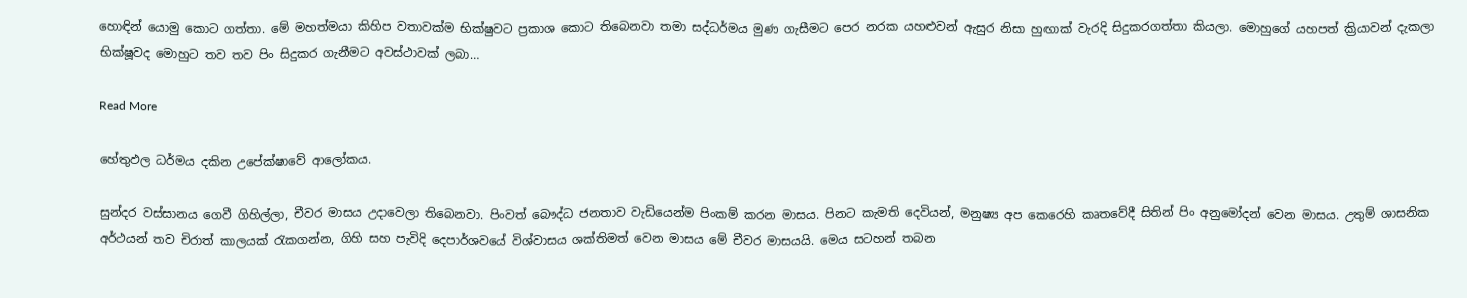හොඳින් යොමු කොට ගත්තා. මේ මහත්මයා කිහිප වතාවක්ම භික්ෂුවට ප්‍රකාශ කොට තිබෙනවා තමා සද්ධර්මය මුණ ගැසීමට පෙර නරක යහළුවන් ඇසුර නිසා හුඟාක් වැරදි සිදුකරගත්තා කියලා. මොහුගේ යහපත් ක්‍රියාවන් දැකලා භික්ෂූවද මොහුට තව තව පිං සිදුකර ගැනීමට අවස්ථාවක් ලබා…

Read More

හේතුඵල ධර්මය දකින උපේක්ෂාවේ ආලෝකය.

සුන්දර වස්සානය ගෙවී ගිහිල්ලා, චීවර මාසය උදාවෙලා තිබෙනවා. පිංවත් බෞද්ධ ජනතාව වැඩියෙන්ම පිංකම් කරන මාසය. පිනට කැමති දෙවියන්, මනුෂ්‍ය අප කෙරෙහි කෘතවේදී සිතින් පිං අනුමෝදන් වෙන මාසය. උතුම් ශාසනික අර්ථයන් තව චිරාත් කාලයක් රැකගන්න, ගිහි සහ පැවිදි දෙපාර්ශවයේ විශ්වාසය ශක්තිමත් වෙන මාසය මේ චීවර මාසයයි. මෙය සටහන් තබන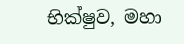භික්ෂුව, මහා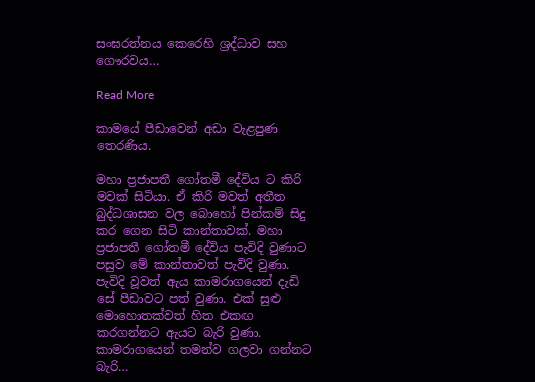සංඝරත්නය කෙරෙහි ශ්‍රද්ධාව සහ ගෞරවය…

Read More

කාමයේ පීඩාවෙන් අඩා වැළපුණ තෙරණිය.

මහා ප්‍රජාපතී ගෝතමී දේවිය ට කිරි මවක් සිටියා. ඒ කිරි මවත් අතීත බුද්ධශාසන වල බොහෝ පින්කම් සිදු කර ගෙන සිටි කාන්තාවක්. මහා ප්‍රජාපතී ගෝතමී දේවිය පැවිදි වුණාට පසුව මේ කාන්තාවත් පැවිදි වුණා. පැවිදි වූවත් ඇය කාමරාගයෙන් දැඩි සේ පීඩාවට පත් වුණා. එක් සුළු මොහොතක්වත් හිත එකඟ කරගන්නට ඇයට බැරි වුණා. කාමරාගයෙන් තමන්ව ගලවා ගන්නට බැරි…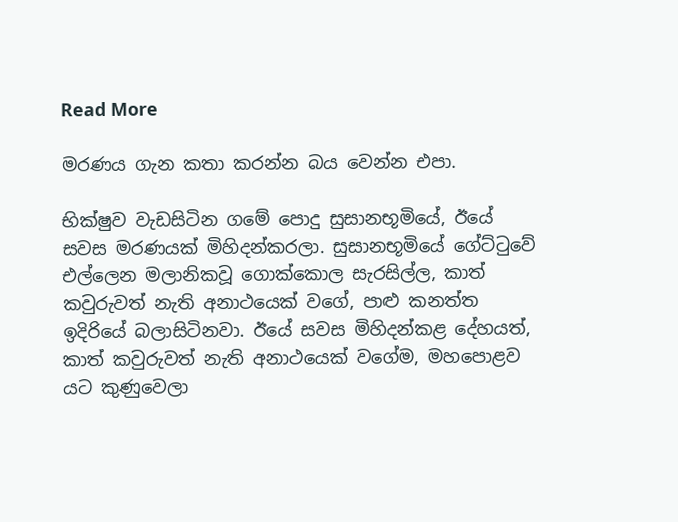Read More

මරණය ගැන කතා කරන්න බය වෙන්න එපා.

භික්ෂුව වැඩසිටින ගමේ පොදු සුසානභූමියේ, ඊයේ සවස මරණයක් මිහිදන්කරලා. සුසානභූමියේ ගේට්ටුවේ එල්ලෙන මලානිකවූ ගොක්කොල සැරසිල්ල, කාත් කවුරුවත් නැති අනාථයෙක් වගේ, පාළු කනත්ත ඉදිරියේ බලාසිටිනවා. ඊයේ සවස මිහිදන්කළ දේහයත්, කාත් කවුරුවත් නැති අනාථයෙක් වගේම, මහපොළව යට කුණුවෙලා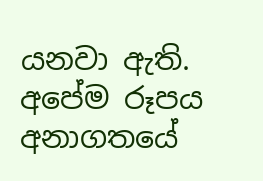යනවා ඇති. අපේම රූපය අනාගතයේ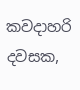කවදාහරි දවසක,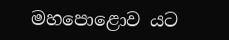මහපොළොව යට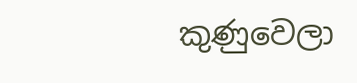කුණුවෙලා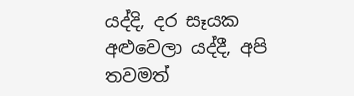යද්දි, දර සෑයක අළුවෙලා යද්දී, අපි තවමත්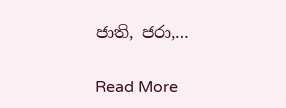ජාති, ජරා,…

Read More